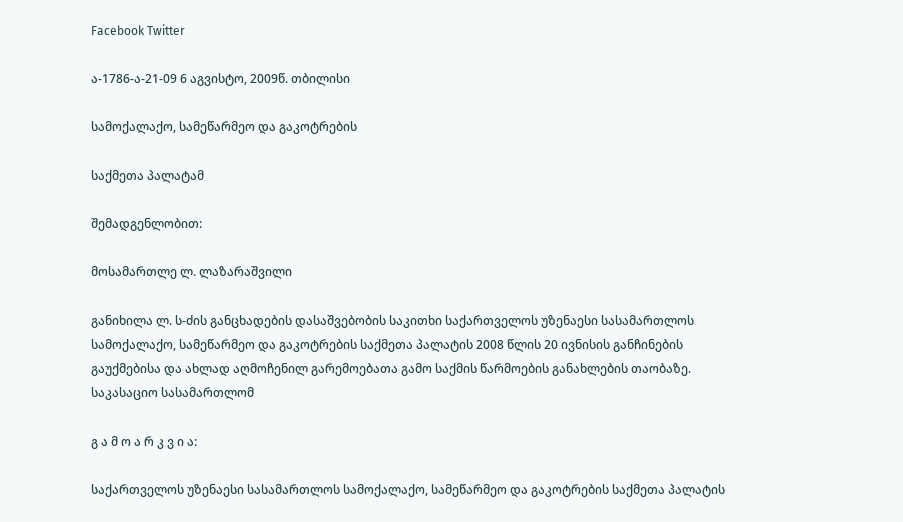Facebook Twitter

ა-1786-ა-21-09 6 აგვისტო, 2009წ. თბილისი

სამოქალაქო, სამეწარმეო და გაკოტრების

საქმეთა პალატამ

შემადგენლობით:

მოსამართლე ლ. ლაზარაშვილი

განიხილა ლ. ს-ძის განცხადების დასაშვებობის საკითხი საქართველოს უზენაესი სასამართლოს სამოქალაქო, სამეწარმეო და გაკოტრების საქმეთა პალატის 2008 წლის 20 ივნისის განჩინების გაუქმებისა და ახლად აღმოჩენილ გარემოებათა გამო საქმის წარმოების განახლების თაობაზე. საკასაციო სასამართლომ

გ ა მ ო ა რ კ ვ ი ა:

საქართველოს უზენაესი სასამართლოს სამოქალაქო, სამეწარმეო და გაკოტრების საქმეთა პალატის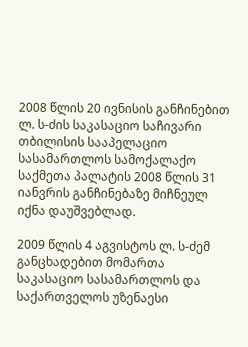2008 წლის 20 ივნისის განჩინებით ლ. ს-ძის საკასაციო საჩივარი თბილისის სააპელაციო სასამართლოს სამოქალაქო საქმეთა პალატის 2008 წლის 31 იანვრის განჩინებაზე მიჩნეულ იქნა დაუშვებლად.

2009 წლის 4 აგვისტოს ლ. ს-ძემ განცხადებით მომართა საკასაციო სასამართლოს და საქართველოს უზენაესი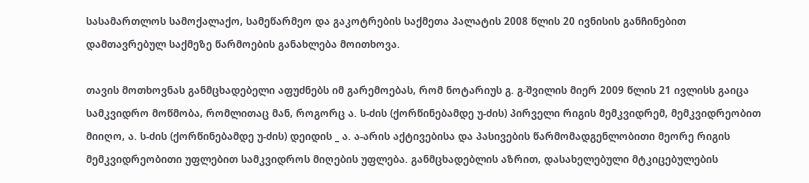სასამართლოს სამოქალაქო, სამეწარმეო და გაკოტრების საქმეთა პალატის 2008 წლის 20 ივნისის განჩინებით დამთავრებულ საქმეზე წარმოების განახლება მოითხოვა.

თავის მოთხოვნას განმცხადებელი აფუძნებს იმ გარემოებას, რომ ნოტარიუს გ. გ-შვილის მიერ 2009 წლის 21 ივლისს გაიცა სამკვიდრო მოწმობა, რომლითაც მან, როგორც ა. ს-ძის (ქორწინებამდე უ-ძის) პირველი რიგის მემკვიდრემ, მემკვიდრეობით მიიღო, ა. ს-ძის (ქორწინებამდე უ-ძის) დეიდის _ ა. ა-არის აქტივებისა და პასივების წარმომადგენლობითი მეორე რიგის მემკვიდრეობითი უფლებით სამკვიდროს მიღების უფლება. განმცხადებლის აზრით, დასახელებული მტკიცებულების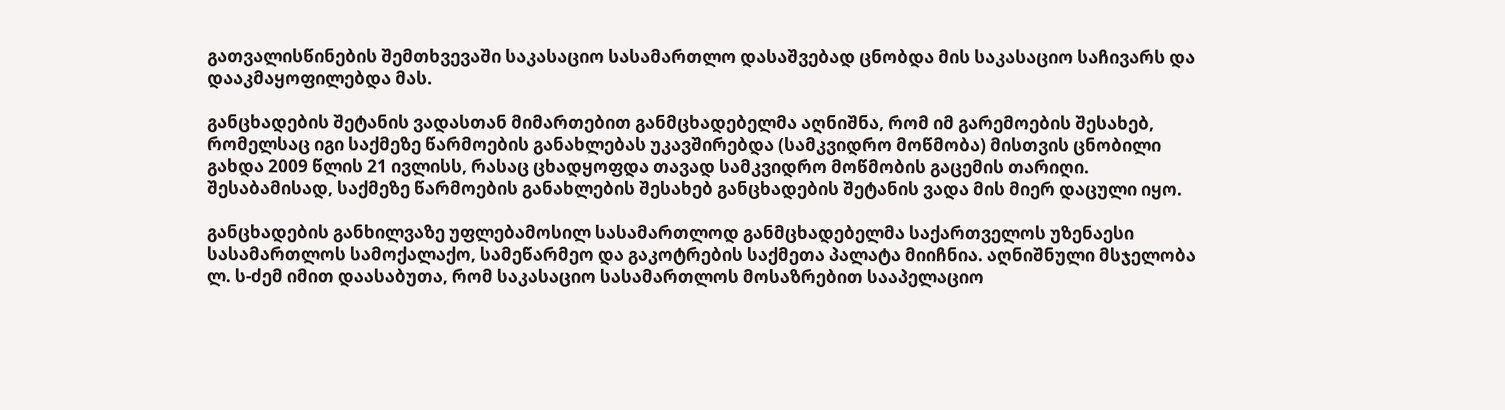გათვალისწინების შემთხვევაში საკასაციო სასამართლო დასაშვებად ცნობდა მის საკასაციო საჩივარს და დააკმაყოფილებდა მას.

განცხადების შეტანის ვადასთან მიმართებით განმცხადებელმა აღნიშნა, რომ იმ გარემოების შესახებ, რომელსაც იგი საქმეზე წარმოების განახლებას უკავშირებდა (სამკვიდრო მოწმობა) მისთვის ცნობილი გახდა 2009 წლის 21 ივლისს, რასაც ცხადყოფდა თავად სამკვიდრო მოწმობის გაცემის თარიღი. შესაბამისად, საქმეზე წარმოების განახლების შესახებ განცხადების შეტანის ვადა მის მიერ დაცული იყო.

განცხადების განხილვაზე უფლებამოსილ სასამართლოდ განმცხადებელმა საქართველოს უზენაესი სასამართლოს სამოქალაქო, სამეწარმეო და გაკოტრების საქმეთა პალატა მიიჩნია. აღნიშნული მსჯელობა ლ. ს-ძემ იმით დაასაბუთა, რომ საკასაციო სასამართლოს მოსაზრებით სააპელაციო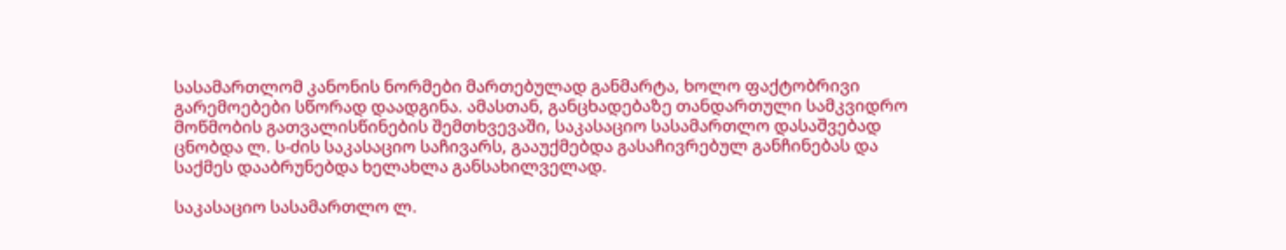სასამართლომ კანონის ნორმები მართებულად განმარტა, ხოლო ფაქტობრივი გარემოებები სწორად დაადგინა. ამასთან, განცხადებაზე თანდართული სამკვიდრო მოწმობის გათვალისწინების შემთხვევაში, საკასაციო სასამართლო დასაშვებად ცნობდა ლ. ს-ძის საკასაციო საჩივარს, გააუქმებდა გასაჩივრებულ განჩინებას და საქმეს დააბრუნებდა ხელახლა განსახილველად.

საკასაციო სასამართლო ლ.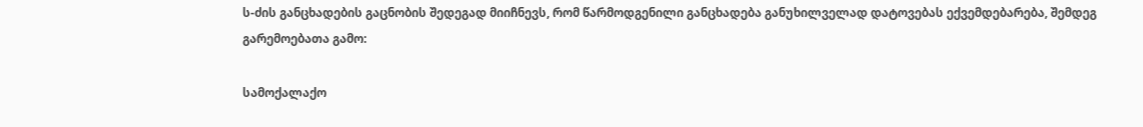ს-ძის განცხადების გაცნობის შედეგად მიიჩნევს, რომ წარმოდგენილი განცხადება განუხილველად დატოვებას ექვემდებარება, შემდეგ გარემოებათა გამო:

სამოქალაქო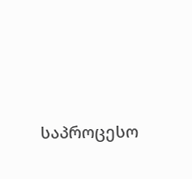საპროცესო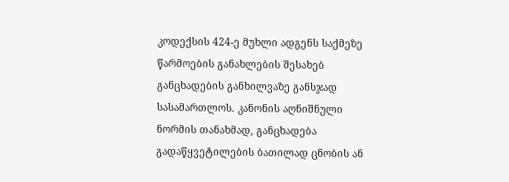კოდექსის 424-ე მუხლი ადგენს საქმეზე წარმოების განახლების შესახებ განცხადების განხილვაზე განსჯად სასამართლოს. კანონის აღნიშნული ნორმის თანახმად, განცხადება გადაწყვეტილების ბათილად ცნობის ან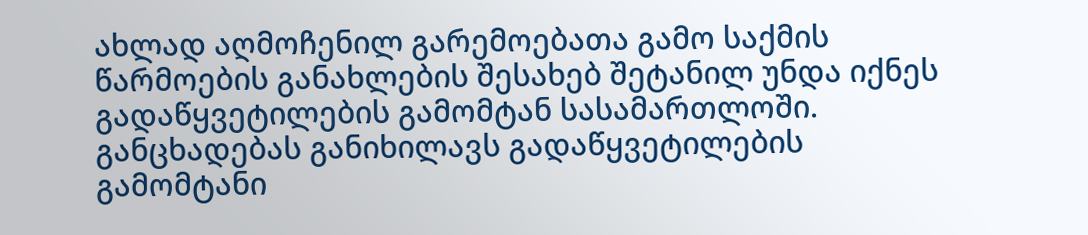ახლად აღმოჩენილ გარემოებათა გამო საქმის წარმოების განახლების შესახებ შეტანილ უნდა იქნეს გადაწყვეტილების გამომტან სასამართლოში. განცხადებას განიხილავს გადაწყვეტილების გამომტანი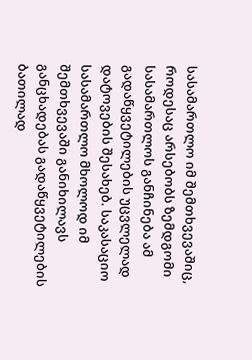სასამართლო იმ შემთხვევაშიც, როდესაც არსებობს ზემდგომი სასამართლოს განჩინება ამ გადაწყვეტილების უცვლელად დატოვების შესახებ. საკასაციო სასამართლო მხოლოდ იმ შემთხვევაში განიხილავს განცხადებას გადაწყვეტილების ბათილად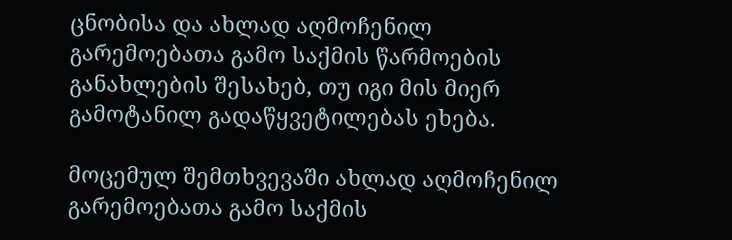ცნობისა და ახლად აღმოჩენილ გარემოებათა გამო საქმის წარმოების განახლების შესახებ, თუ იგი მის მიერ გამოტანილ გადაწყვეტილებას ეხება.

მოცემულ შემთხვევაში ახლად აღმოჩენილ გარემოებათა გამო საქმის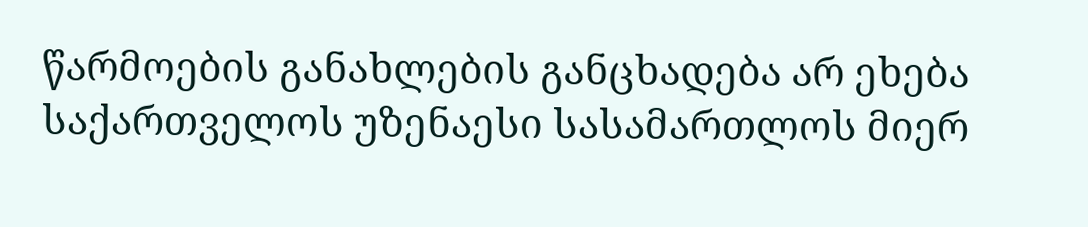წარმოების განახლების განცხადება არ ეხება საქართველოს უზენაესი სასამართლოს მიერ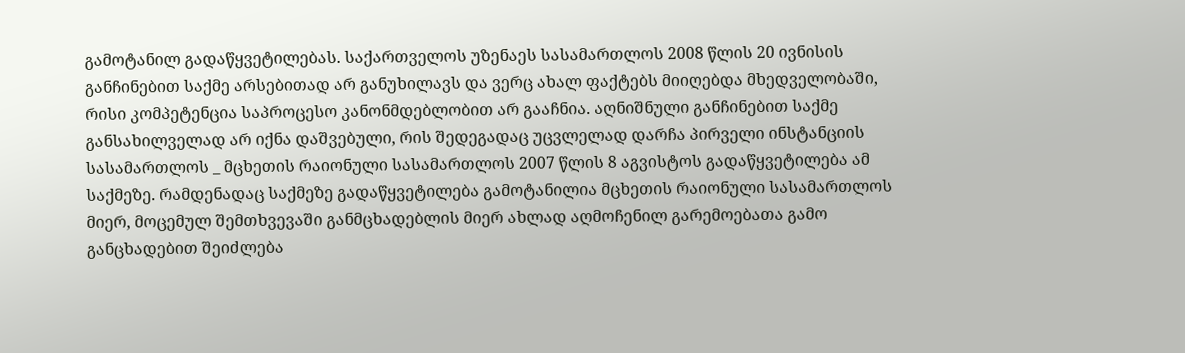გამოტანილ გადაწყვეტილებას. საქართველოს უზენაეს სასამართლოს 2008 წლის 20 ივნისის განჩინებით საქმე არსებითად არ განუხილავს და ვერც ახალ ფაქტებს მიიღებდა მხედველობაში, რისი კომპეტენცია საპროცესო კანონმდებლობით არ გააჩნია. აღნიშნული განჩინებით საქმე განსახილველად არ იქნა დაშვებული, რის შედეგადაც უცვლელად დარჩა პირველი ინსტანციის სასამართლოს _ მცხეთის რაიონული სასამართლოს 2007 წლის 8 აგვისტოს გადაწყვეტილება ამ საქმეზე. რამდენადაც საქმეზე გადაწყვეტილება გამოტანილია მცხეთის რაიონული სასამართლოს მიერ, მოცემულ შემთხვევაში განმცხადებლის მიერ ახლად აღმოჩენილ გარემოებათა გამო განცხადებით შეიძლება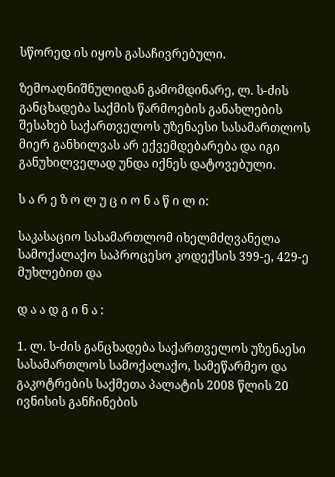სწორედ ის იყოს გასაჩივრებული.

ზემოაღნიშნულიდან გამომდინარე, ლ. ს-ძის განცხადება საქმის წარმოების განახლების შესახებ საქართველოს უზენაესი სასამართლოს მიერ განხილვას არ ექვემდებარება და იგი განუხილველად უნდა იქნეს დატოვებული.

ს ა რ ე ზ ო ლ უ ც ი ო ნ ა წ ი ლ ი:

საკასაციო სასამართლომ იხელმძღვანელა სამოქალაქო საპროცესო კოდექსის 399-ე, 429-ე მუხლებით და

დ ა ა დ გ ი ნ ა :

1. ლ. ს-ძის განცხადება საქართველოს უზენაესი სასამართლოს სამოქალაქო, სამეწარმეო და გაკოტრების საქმეთა პალატის 2008 წლის 20 ივნისის განჩინების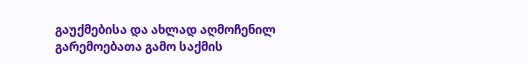გაუქმებისა და ახლად აღმოჩენილ გარემოებათა გამო საქმის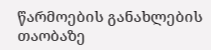წარმოების განახლების თაობაზე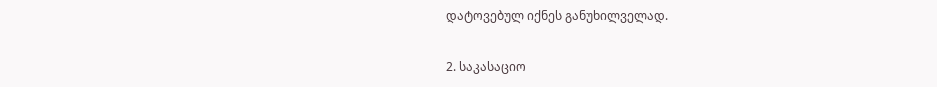დატოვებულ იქნეს განუხილველად.

2. საკასაციო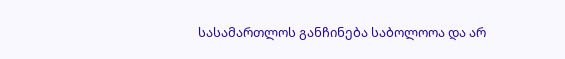სასამართლოს განჩინება საბოლოოა და არ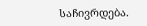საჩივრდება.